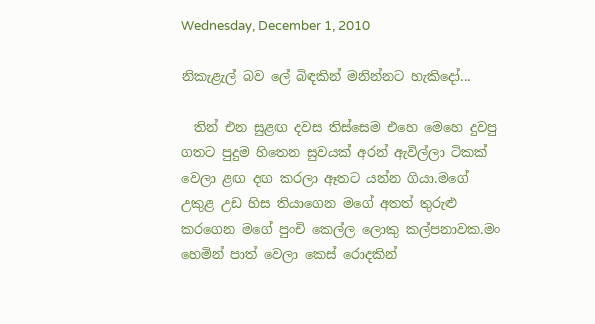Wednesday, December 1, 2010

නිකැළැල් බව ලේ බිඳකින් මනින්නට හැකිදෝ...

  තින් එන සුළඟ දවස තිස්සෙම එහෙ මෙහෙ දුවපු ගතට පුදුම හිතෙන සුවයක් අරන් ඇවිල්ලා ටිකක් වෙලා ළඟ දඟ කරලා ඈතට යන්න ගියා.මගේ උකුළ උඩ හිස තියාගෙන මගේ අතත් තුරුළු කරගෙන මගේ පුංචි කෙල්ල ලොකු කල්පනාවක.මං හෙමින් පාත් වෙලා කෙස් රොදකින්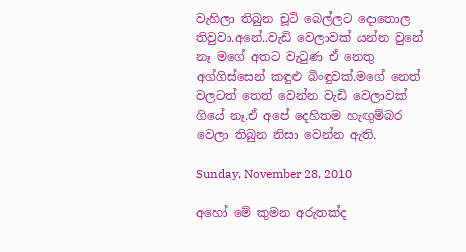වැහිලා තිබුන චූටි බෙල්ලට දොතොල තිවුවා.අනේ..වැඩි වෙලාවක් යන්න වුනේ නෑ මගේ අතට වැටුණ ඒ නෙතු අග්ගිස්සෙන් කඳුළු බිංඳුවක්.මගේ නෙත් වලටත් තෙත් වෙන්න වැඩි වෙලාවක් ගියේ නෑ.ඒ අපේ දෙහිතම හැඟුම්බර වෙලා තිබුන නිසා වෙන්න ඇති.

Sunday, November 28, 2010

අහෝ මේ කුමන අරුතක්ද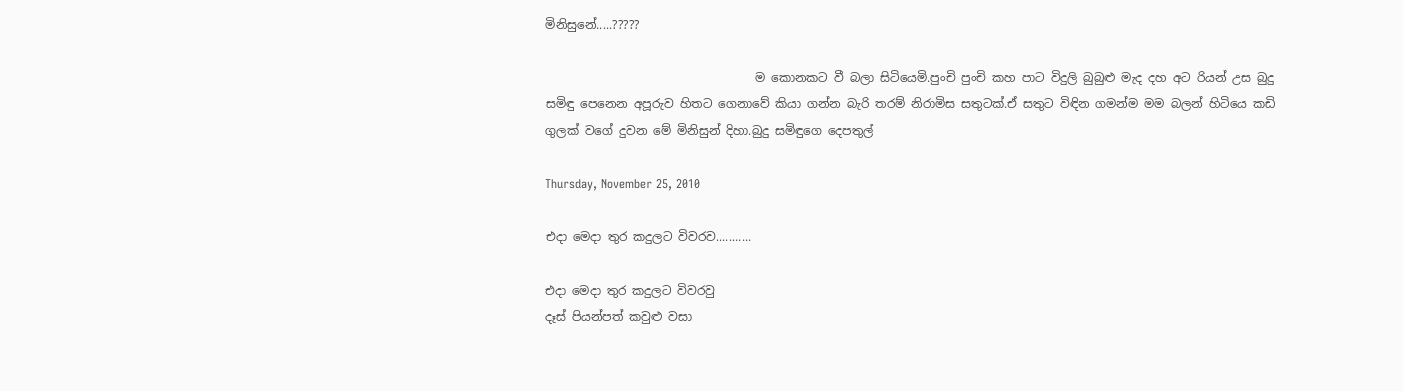මිනිසුනේ.....?????

                                   ම කොනකට වී බලා සිටියෙමි.පුංචි පුංචි කහ පාට විදුලි බුබුළු මැද දහ අට රියන් උස බුදු සමිඳු පෙනෙන අපූරුව හිතට ගෙනාවේ කියා ගන්න බැරි තරම් නිරාමිස සතුටක්.ඒ සතුට විඳින ගමන්ම මම බලන් හිටියෙ කඩි ගුලක් වගේ දුවන මේ මිනිසුන් දිහා.බුදු සමිඳුගෙ දෙපතුල්

Thursday, November 25, 2010

එදා මෙදා තුර කදුලට විවරව...........

එදා මෙදා තුර කදුලට විවරවු
දෑස් පියන්පත් කවුළු වසා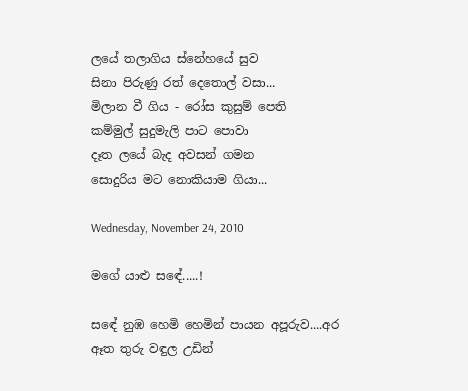ලයේ තලාගිය ‍ස්නේහයේ සුව
සිනා පිරුණු රත් දෙතොල් වසා...
මිලාන වී ගිය - රෝස කුසුම් පෙති
කම්මුල් සුදුමැලි පාට පොවා
දෑත ලයේ බැද අවසන් ගමන
සොදුරිය මට‍ නොකියාම ගියා...

Wednesday, November 24, 2010

මගේ යාළු සඳේ.....!

සඳේ නුඹ ‍හෙමි හෙමින් පායන අපූරුව....අර ඈත තුරු වඳුල උඩින්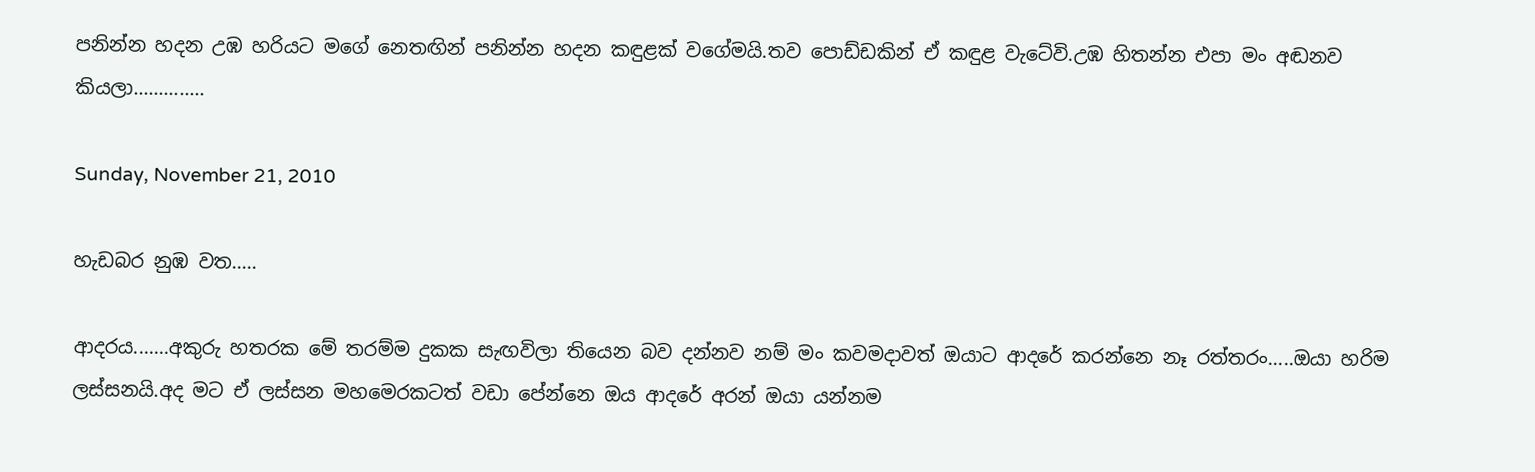පනින්න හදන උඹ හරියට මගේ නෙතඟින් පනින්න හදන කඳුළක් වගේමයි.තව පොඩ්ඩකින් ඒ කඳුළ වැටේවි.උඹ හිතන්න එපා මං අඬනව කියලා..............

Sunday, November 21, 2010

හැඩබර නුඹ වත.....

ආදරය.......අකුරු හතරක මේ තරම්ම දුකක සැඟවිලා ති‍යෙන බව දන්නව නම් මං කවමදාවත් ඔයාට ආදරේ කරන්නෙ නෑ රත්තරං.....ඔයා හරිම ලස්සනයි.අද මට ඒ ලස්සන මහමෙරකටත් වඩා පේන්නෙ ඔය ආද‍රේ අරන් ඔයා යන්නම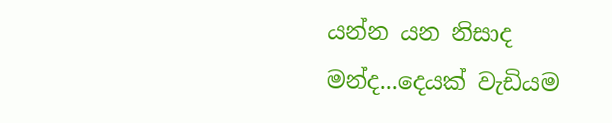යන්න යන නිසාද මන්ද...දෙයක් වැඩියම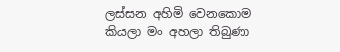ලස්සන අහිමි වෙනකොම කියලා මං අහලා තිබුණා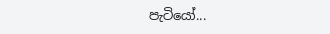පැටියෝ...